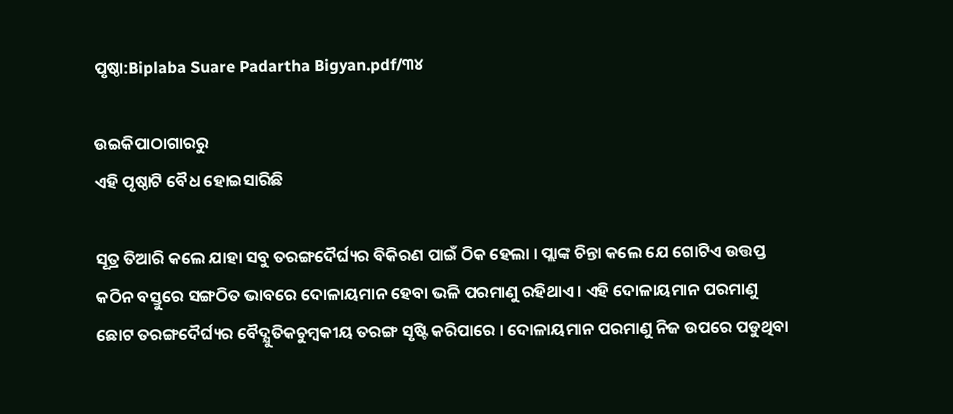ପୃଷ୍ଠା:Biplaba Suare Padartha Bigyan.pdf/୩୪

ଉଇକିପାଠାଗାର‌ରୁ
ଏହି ପୃଷ୍ଠାଟି ବୈଧ ହୋଇସାରିଛି

ସୂତ୍ର ତିଆରି କଲେ ଯାହା ସବୁ ତରଙ୍ଗଦୈର୍ଘ୍ୟର ବିକିରଣ ପାଇଁ ଠିକ ହେଲା । ପ୍ଲାଙ୍କ ଚିନ୍ତା କଲେ ଯେ ଗୋଟିଏ ଉତ୍ତପ୍ତ କଠିନ ବସ୍ତୁରେ ସଙ୍ଗଠିତ ଭାବରେ ଦୋଳାୟମାନ ହେବା ଭଳି ପରମାଣୁ ରହିଥାଏ । ଏହି ଦୋଳାୟମାନ ପରମାଣୁ ଛୋଟ ତରଙ୍ଗଦୈର୍ଘ୍ୟର ବୈଦ୍ଯୁତିକଚୁମ୍ବକୀୟ ତରଙ୍ଗ ସୃଷ୍ଟି କରିପାରେ । ଦୋଳାୟମାନ ପରମାଣୁ ନିଜ ଉପରେ ପଡୁଥିବା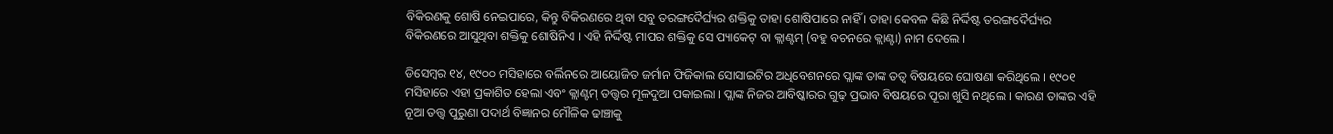ବିକିରଣକୁ ଶୋଷି ନେଇପାରେ, କିନ୍ତୁ ବିକିରଣରେ ଥିବା ସବୁ ତରଙ୍ଗଦୈର୍ଘ୍ୟର ଶକ୍ତିକୁ ତାହା ଶୋଷିପାରେ ନାହିଁ । ତାହା କେବଳ କିଛି ନିର୍ଦ୍ଦିଷ୍ଟ ତରଙ୍ଗଦୈର୍ଘ୍ୟର ବିକିରଣରେ ଆସୁଥିବା ଶକ୍ତିକୁ ଶୋଷିନିଏ । ଏହି ନିର୍ଦ୍ଦିଷ୍ଟ ମାପର ଶକ୍ତିକୁ ସେ ପ୍ୟାକେଟ୍ ବା କ୍ଲାଣ୍ଟମ୍ (ବହୁ ବଚନରେ କ୍ଲାଣ୍ଟା) ନାମ ଦେଲେ ।

ଡିସେମ୍ବର ୧୪, ୧୯୦୦ ମସିହାରେ ବର୍ଲିନରେ ଆୟୋଜିତ ଜର୍ମାନ ଫିଜିକାଲ ସୋସାଇଟିର ଅଧିବେଶନରେ ପ୍ଲାଙ୍କ ତାଙ୍କ ତତ୍ବ ବିଷୟରେ ଘୋଷଣା କରିଥିଲେ । ୧୯୦୧ ମସିହାରେ ଏହା ପ୍ରକାଶିତ ହେଲା ଏବଂ କ୍ଲାଣ୍ଟମ୍ ତତ୍ତ୍ବର ମୂଳଦୁଆ ପକାଇଲା । ପ୍ଲାଙ୍କ ନିଜର ଆବିଷ୍କାରର ଗୁଢ଼ ପ୍ରଭାବ ବିଷୟରେ ପୂରା ଖୁସି ନଥିଲେ । କାରଣ ତାଙ୍କର ଏହି ନୂଆ ତତ୍ତ୍ବ ପୁରୁଣା ପଦାର୍ଥ ବିଜ୍ଞାନର ମୌଳିକ ଢାଞ୍ଚାକୁ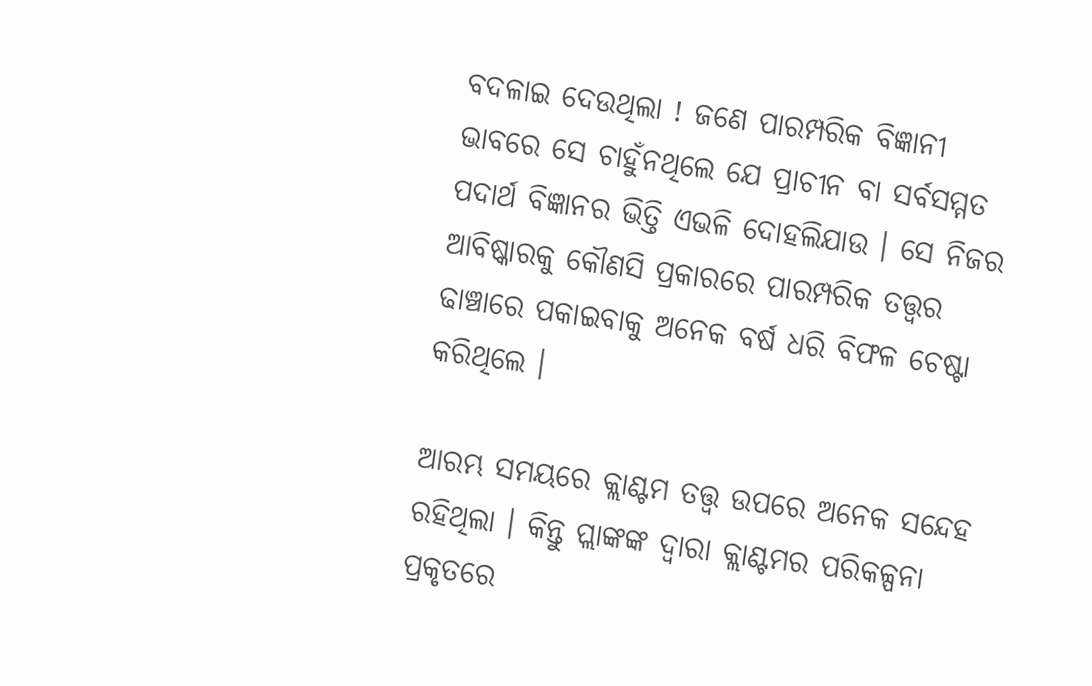ବଦଳାଇ ଦେଉଥିଲା ! ଜଣେ ପାରମ୍ପରିକ ବିଜ୍ଞାନୀ ଭାବରେ ସେ ଚାହୁଁନଥିଲେ ଯେ ପ୍ରାଚୀନ ବା ସର୍ବସମ୍ମତ ପଦାର୍ଥ ବିଜ୍ଞାନର ଭିତ୍ତି ଏଭଳି ଦୋହଲିଯାଉ । ସେ ନିଜର ଆବିଷ୍କାରକୁ କୌଣସି ପ୍ରକାରରେ ପାରମ୍ପରିକ ତତ୍ତ୍ବର ଢାଞ୍ଚାରେ ପକାଇବାକୁ ଅନେକ ବର୍ଷ ଧରି ବିଫଳ ଚେଷ୍ଟା କରିଥିଲେ ।

ଆରମ୍ଭ ସମୟରେ କ୍ଲାଣ୍ଟମ ତତ୍ତ୍ବ ଉପରେ ଅନେକ ସନ୍ଦେହ ରହିଥିଲା । କିନ୍ତୁ ପ୍ଲାଙ୍କଙ୍କ ଦ୍ବାରା କ୍ଲାଣ୍ଟମର ପରିକଳ୍ପନା ପ୍ରକୃତରେ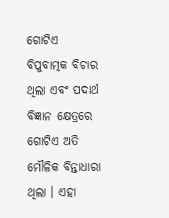ଗୋଟିଏ ବିପୁବାତ୍ମକ ବିଚାର ଥିଲା ଏବଂ ପଦାର୍ଥ ବିଜ୍ଞାନ କ୍ଷେତ୍ରରେ ଗୋଟିଏ ଅତି ମୌଳିକ ବିନ୍ତାଧାରା ଥିଲା । ଏହା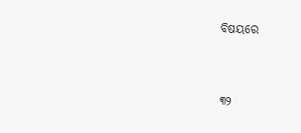ବିଷୟରେ


୩୨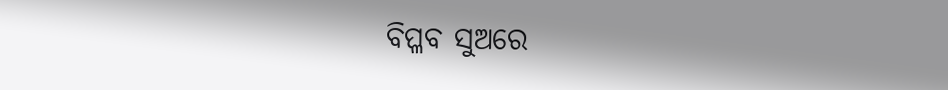ବିପ୍ଳବ ସୁଅରେ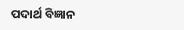ପଦାର୍ଥ ବିଜ୍ଞାନ